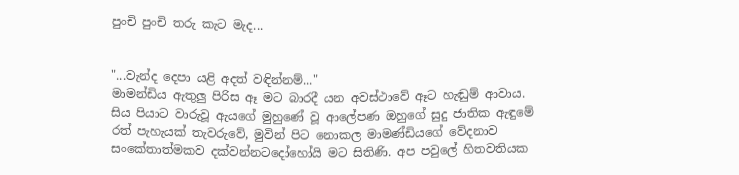පුංචි පුංචි තරු කැට මැද...


"...වැන්ද දෙපා යළි අදත් වඳින්නම්..."
මාමන්ඩිය ඇතුලු පිරිස ඈ මට බාරදී යන අවස්ථාවේ ඈට හැඬුම් ආවාය. සිය පියාට වාරුවූ ඇයගේ මුහුණේ වූ ආලේපණ ඔහුගේ සුදු ජාතික ඇඳුමේ රත් පැහැයක් තැවරුවේ, මුවින් පිට නොකල මාමණ්ඩියගේ වේදනාව සංකේතාත්මකව දක්වන්නටදෝහෝයි මට සිතිණි. අප පවුලේ හිතවතියක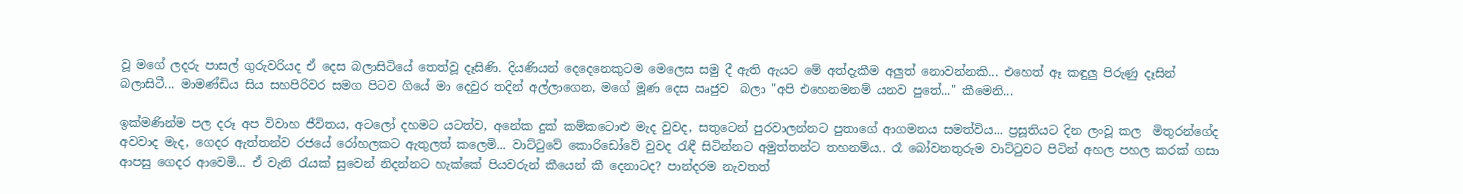වූ මගේ ලදරු පාසල් ගුරුවරියද ඒ දෙස බලාසිටියේ තෙත්වූ දෑසිණි. දියණියන් දෙදෙනෙකුටම මෙලෙස සමු දී ඇති ඇයට මේ අත්දැකීම අලුත් නොවන්නකි... එහෙත් ඈ කඳුලු පිරුණු දෑසින් බලාසිටී... මාමණ්ඩිය සිය සහපිරිවර සමග පිටව ගියේ මා දෙවුර තදින් අල්ලාගෙන, මගේ මූණ දෙස ඍජුව  බලා "අපි එහෙනමනම් යනව පුතේ..." කීමෙනි...

ඉක්මණින්ම පල දරූ අප විවාහ ජීවිතය, අටලෝ දහමට යටත්ව, අනේක දුක් කම්කටොළු මැද වුවද, සතුටෙන් පුරවාලන්නට පුතාගේ ආගමනය සමත්විය... ප්‍රසූතියට දින ලංවූ කල  මිතුරන්ගේද අවවාද මැද, ගෙදර ඇත්තන්ව රජයේ රෝහලකට ඇතුලත් කලෙමි... වාට්ටුවේ කොරිඩෝවේ වුවද රැඳී සිටින්නට අමුත්තන්ට තහනම්ය.. රෑ බෝවනතුරුම වාට්‍ටුවට පිටින් අහල පහල කරක් ගසා ආපසු ගෙදර ආවෙමි... ඒ වැනි ‍රැයක් සුවෙන් නිදන්නට හැක්කේ පියවරුන් කීයෙන් කී දෙනාටද? පාන්දරම නැවතත්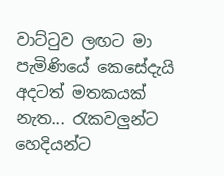වාට්‍ටුව ලඟට මා පැමිණියේ කෙසේදැයි අදටත් මතකයක් නැත... රැකවලුන්ට හෙදියන්ට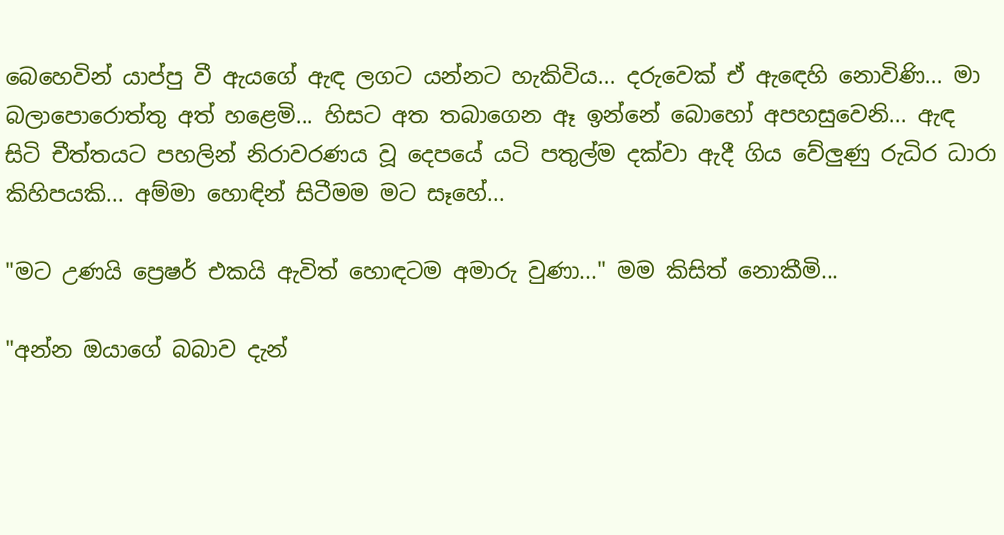බෙහෙවින් යාප්පු වී ඇයගේ ඇඳ ලගට යන්නට හැකිවිය... දරුවෙක් ඒ ඇ‍ඳෙහි නොවිණි... මා බලාපොරොත්තු අත් හළෙමි... හිසට අත තබාගෙන ඈ ඉන්නේ බොහෝ අපහසුවෙනි... ඇඳ සිටි චීත්තයට පහලින් නිරාවරණය වූ දෙපයේ යටි පතුල්ම දක්වා ඇදී ගිය වේලුණු රුධිර ධාරා කිහිපයකි... අම්මා හොඳින් සිටීමම මට සෑහේ...

"මට උණයි ප්‍රෙෂර් එකයි ඇවිත් හොඳටම අමාරු වුණා..." මම කිසිත් නොකීමි...

"අන්න ඔයාගේ බබාව දැන්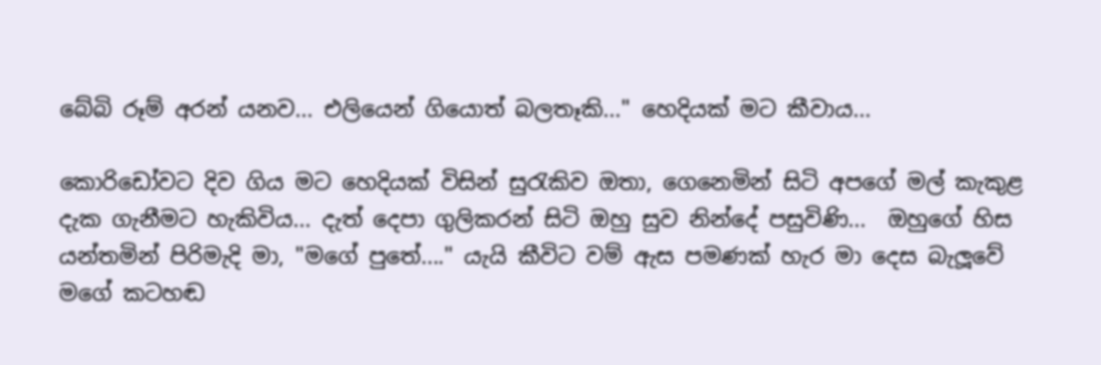බේබි රූම් අරන් යනව... එලියෙන් ගියොත් බලතෑකි..." හෙදියක් මට කීවාය...

කොරිඩෝවට දිව ගිය මට හෙදියක් විසින් සු‍රැකිව ඔතා, ගෙනෙමින් සිටි අපගේ මල් කැකුළ දැක ගැනීමට හැකිවිය... දැත් දෙපා ගුලිකරන් සිටි ඔහු සුව නින්දේ පසුවිණි...  ඔහුගේ හිස යන්තමින් පිරිමැදි මා, "මගේ පුතේ...." යැයි කීවිට වම් ඇස පමණක් හැර මා දෙස බැලූවේ මගේ කටහඬ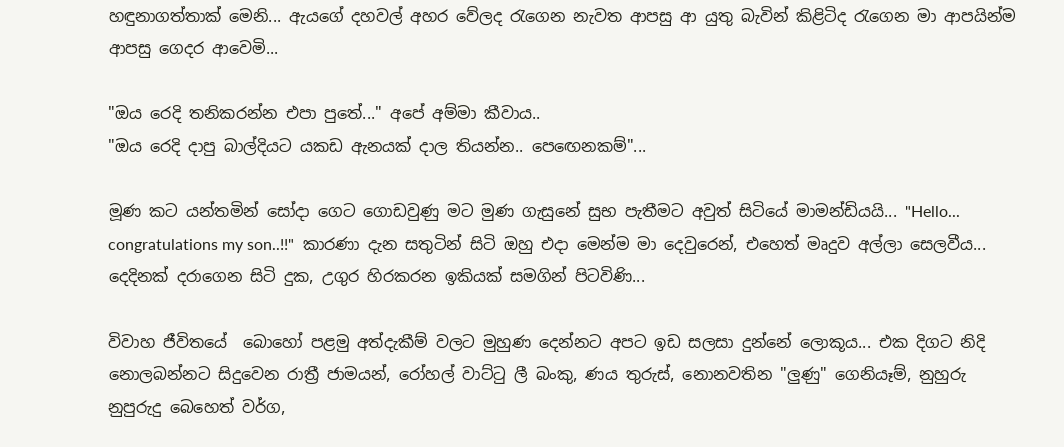හඳුනාගත්තාක් මෙනි... ඇයගේ දහවල් අහර වේලද ‍රැගෙන නැවත ආපසු ආ යුතු බැවින් කිළිටිද ‍රැගෙන මා ආපයින්ම ආපසු ගෙදර ආවෙමි...

"ඔය රෙදි තනිකරන්න එපා පුතේ..." අපේ අම්මා කීවාය..
"ඔය රෙදි දාපු බාල්දියට යකඩ ඇනයක් දාල තියන්න.. පෙ‍ඟෙනකම්"...

මූණ කට යන්තමින් සෝදා ගෙට ගොඩවුණු මට මුණ ගැසුනේ සුභ පැතීමට අවුත් සිටියේ මාමන්ඩියයි... "Hello... congratulations my son..!!"  කාරණා දැන සතුටින් සිටි ඔහු එදා මෙන්ම මා දෙවුරෙන්, එහෙත් මෘදුව අල්ලා සෙලවීය... දෙදිනක් දරාගෙන සිටි දුක, උගුර හිරකරන ඉකියක් සමගින් පිටවිණි...

විවාහ ජීවිතයේ  බොහෝ පළමු අත්දැකීම් වලට මුහුණ දෙන්නට අපට ඉඩ සලසා දුන්නේ ලොකූය... එක දිගට නිදි නොලබන්නට සිදුවෙන රාත්‍රී ජාමයන්, රෝහල් වාට්‍ටු ලී බංකු, ණය තුරුස්, නොනවතින "ලුණු" ගෙනියෑම්, නුහුරු නුපුරුදු බෙහෙත් වර්ග,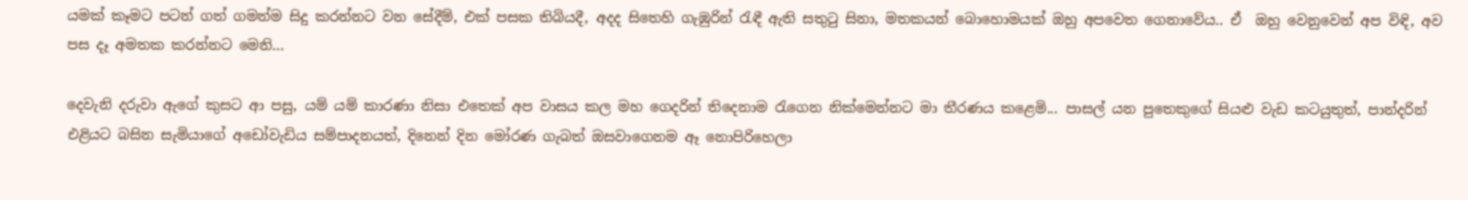යමක් කෑමට පටන් ගත් ගමන්ම සිදු කරන්නට වන සේදීම්, එක් පසක තිබියදී, අදද සිතෙහි ගැඹුරින් ‍රැඳී ඇති සතු‍ටු සිනා, මතකයන් බොහොමයක් ඔහු අපවෙත ගෙනාවේය.. ඒ  ඔහු වෙනුවෙන් අප විඳි, අව පස දෑ අමතක කරන්නට මෙනි...

දෙවැනි දරුවා ඇගේ කුසට ආ පසු, යම් යම් කාරණා නිසා එතෙක් අප වාසය කල මහ ගෙදරින් තිදෙනාම ‍රැගෙන නික්මෙන්නට මා තීරණය කළෙමි... පාසල් යන පුතෙකුගේ සියළු වැඩ කටයුතුත්, පාන්දරින් එළියට බසින සැමියාගේ අඩෝවැඩිය සම්පාදනයත්, දිනෙන් දින මෝරණ ගැබත් ඔසවාගෙනම ඈ නොපිරිහෙලා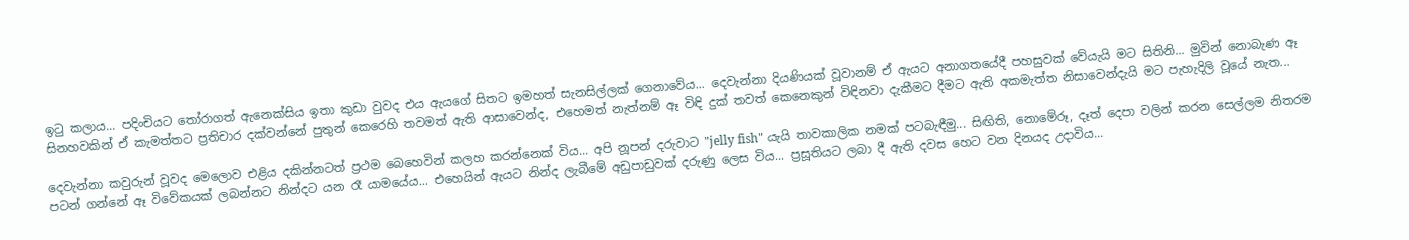ඉ‍ටු කලාය... පදිංචියට ‍තෝරාගත් ඇනෙක්සිය ඉතා කුඩා වුවද එය ඇයගේ සිතට ඉමහත් සැනසිල්ලක් ගෙනාවේය... දෙවැන්නා දියණියක් වූවානම් ඒ ඇයට අනාගතයේදී පහසුවක් වේයැයි මට සිතිනි... මුවින් නොබැණ ඈ සිනහවකින් ඒ කැමත්තට ප්‍රතිචාර දක්වන්නේ පුතුන් කෙරෙහි තවමත් ඇති ආසාවෙන්ද, එහෙමත් නැත්නම් ඈ විඳි දුක් තවත් කෙනෙකුන් විඳිනවා දැකීමට දීමට ඇති අකමැත්ත නිසාවෙන්දැයි මට පැහැදිලි වූයේ නැත...

දෙවැන්නා කවුරුන් වූවද මෙලොව එළිය දකින්නටත් ප්‍රථම බෙහෙවින් කලහ කරන්නෙක් විය... අපි නූපන් දරුවාට "jelly fish" යැයි තාවකාලික නමක් පටබැඳීමු... සිඟිති, නොමේරූ, දෑත් දෙපා වලින් කරන සෙල්ලම නිතරම පටන් ගන්නේ ඈ විවේකයක් ලබන්නට නින්දට යන ‍රෑ යාමයේය... එහෙයින් ඇයට නින්ද ලැබීමේ අඩුපාඩුවක් දරුණු ලෙස විය... ප්‍රසූතියට ලබා දී ඇති දවස හෙට වන දිනයද උදාවිය...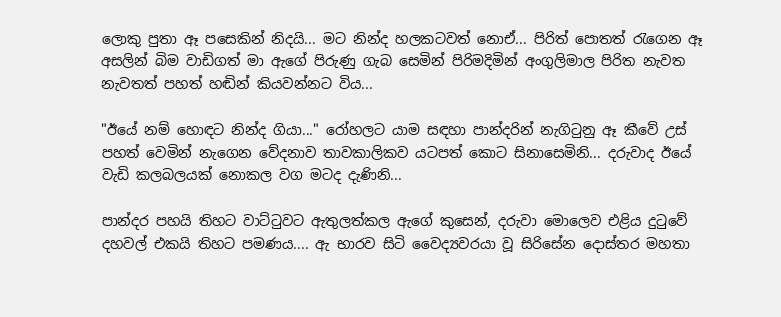ලොකු පුතා ඈ පසෙකින් නිදයි... මට නින්ද හලකටවත් නොඒ... පිරිත් පොතත් ‍රැගෙන ඈ අසලින් බිම වාඩිගත් මා ඇගේ පිරුණු ගැබ සෙමින් පිරිමදිමින් අංගුලිමාල පිරිත නැවත නැවතත් පහත් හඬින් කියවන්නට විය...

"ඊයේ නම් හොඳට නින්ද ගියා..." රෝහලට යාම සඳහා පාන්දරින් නැගි‍ටුනු ඈ කීවේ උස් පහත් වෙමින් නැගෙන වේදනාව තාවකාලිකව යටපත් කොට සිනාසෙමිනි... දරුවාද ඊයේ වැඩි කලබලයක් නොකල වග මටද දැණිනි...

පාන්දර පහයි තිහට වාට්‍ටුවට ඇතුලත්කල ඇගේ කුසෙන්, දරුවා මොලෙව එළිය දු‍ටුවේ දහවල් එකයි තිහට පමණය.... ඇ භාරව සිටි වෛද්‍යවරයා වූ සිරිසේන දොස්තර මහතා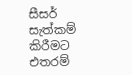සීසර් සැත්කම් කිරීමට එතරම්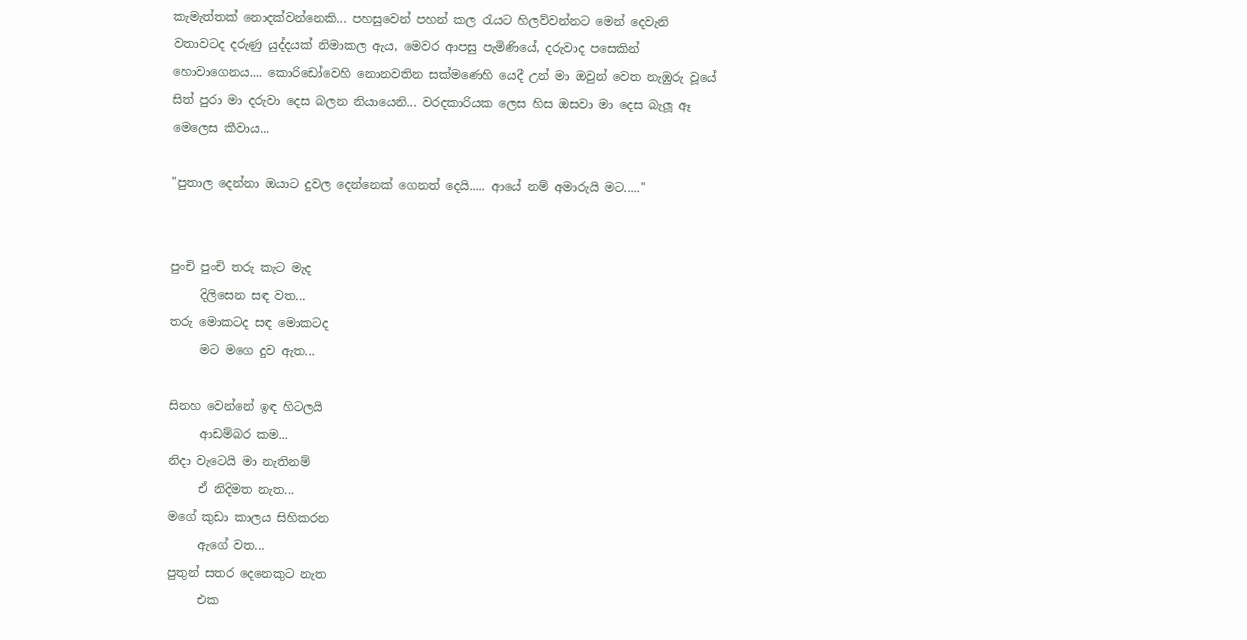කැමැත්තක් නොදක්වන්නෙකි... පහසුවෙන් පහන් කල ‍රැයට හිලව්වන්නට මෙන් දෙවැනි වතාවටද දරුණු යුද්දයක් නිමාකල ඇය, මෙවර ආපසු පැමිණියේ, දරුවාද පසෙකින් හොවාගෙනය.... කොරිඩෝවෙහි නොනවතින සක්මණෙහි යෙදී උන් මා ඔවුන් වෙත නැඹුරු වූයේ සිත් පුරා මා දරුවා දෙස බලන නියායෙනි... වරදකාරියක ලෙස හිස ඔසවා මා දෙස බැලූ ඈ මෙලෙස කීවාය...

"පුතාල දෙන්නා ඔයාට දුවල දෙන්නෙක් ගෙනත් දෙයි..... ආයේ නම් අමාරුයි මට....."


පුංචි පුංචි තරු කැට මැද
     දිලිසෙන සඳ වත...
තරු මොකටද සඳ මොකටද
     මට මගෙ දුව ඇත...

සිනහ වෙන්නේ ඉඳ හිටලයි
     ආඩම්බර කම...
නිදා වැටෙයි මා නැතිනම්
     ඒ නිදිමත නැත...
මගේ කුඩා කාලය සිහිකරන
     ඇගේ වත...
පුතුන් සතර දෙනෙකුට නැත
     එක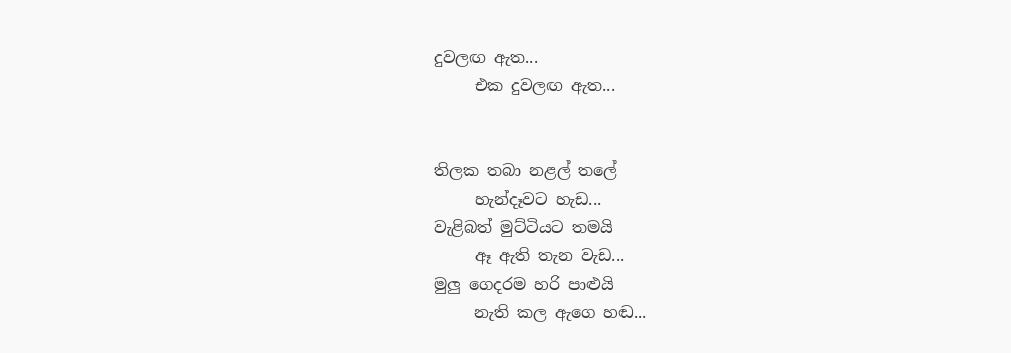දුවලඟ ඇත...
     එක දුවලඟ ඇත...


තිලක තබා නළල් තලේ
     හැන්දෑවට හැඩ...
වැළිබත් මුට්ටියට තමයි
     ඈ ඇති තැන වැඩ...
මුලු ගෙදරම හරි පාළුයි
     නැති කල ඇගෙ හඬ...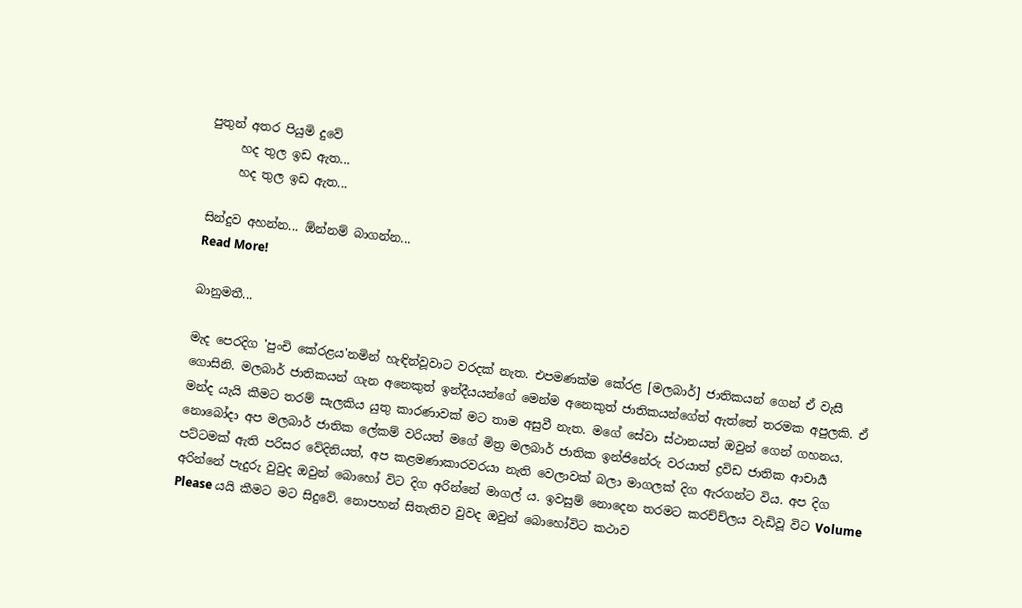පුතුන් අතර පියුමි දුවේ
     හද තුල ඉඩ ඇත...
     හද තුල ඉඩ ඇත...

සින්දුව අහන්න... ඕන්නම් බාගන්න...
Read More!

බානුමතී...

මැද පෙරදිග 'පුංචි කේරළය'නමින් හැඳින්වූවාට වරදක් නැත. එපමණක්ම කේරළ [මලබාර්] ජාතිකයන් ගෙන් ඒ වැසී ගොසිනි. මලබාර් ජාතිකයන් ගැන අනෙකුත් ඉන්දීයයන්ගේ මෙන්ම අනෙකුත් ජාතිකයන්ගේත් ඇත්තේ තරමක අපුලකි. ඒ මන්ද යැයි කීමට තරම් සැලකිය යුතු කාරණාවක් මට තාම අසුවී නැත. මගේ සේවා ස්ථානයත් ඔවුන් ගෙන් ගහනය. නොබෝදා අප මලබාර් ජාතික ලේකම් වරියත් මගේ මිත්‍ර මලබාර් ජාතික ඉන්ජිනේරු වරයාත් ද්‍රවිඩ ජාතික ආචාර්‍ය පට්ටමක් ඇති පරිසර වේදිනියත්, අප කළමණාකාරවරයා නැති වෙලාවක් බලා මාගලක් දිග ඇරගන්ට විය. අප දිග අරින්නේ පැදුරු වුවුද ඔවුන් බොහෝ විට දිග අරින්නේ මාගල් ය. ඉවසුම් නොදෙන තරමට කරච්ච්ලය වැඩිවූ විට Volume Please යයි කීමට මට සිදුවේ. නොපහන් සිතැතිව වුවද ඔවුන් බොහෝවිට කථාව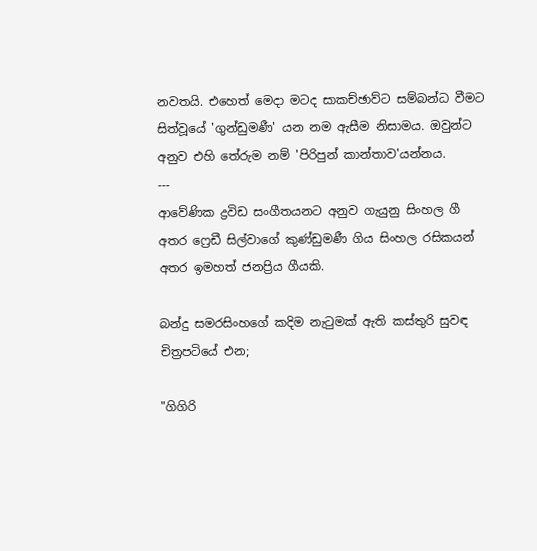නවතයි. එහෙත් මෙදා මටද සාකච්ඡාව්ට සම්බන්ධ වීමට සිත්වූයේ 'ගුන්ඩුමණී' යන නම ඇසීම නිසාමය. ඔවුන්ට අනුව එහි තේරුම නම් 'පිරිපුන් කාන්තාව'යන්නය.
---
ආවේණික ද්‍රවිඩ සංගීතයනට අනුව ගැයුනු සිංහල ගී අතර ෆ්‍රෙඩී සිල්වාගේ කුණ්ඩුමණී ගිය සිංහල රසිකයන් අතර ඉමහත් ජනප්‍රිය ගීයකි.

බන්දු සමරසිංහගේ කදිම නැ‍ටුමක් ඇති කස්තුරි සුවඳ චිත්‍රපටියේ එන;

"ගිගිරි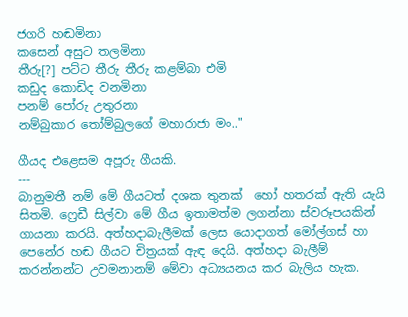ජගරි හඬමිනා
කසෙන් අසුට තලමිනා
තීරු[?] පට්ට තීරු තීරු කළම්බා එමි
කඩුද කොඩිද වනමිනා
පනම් පෝරු උතුරනා
නම්බුකාර ‍තෝම්බුලගේ මහාරාජා මං.."

ගීයද එළෙසම අපූරු ගීයකි.
---
බානුමතී නම් මේ ගීයටත් දශක තුනක්  හෝ හතරක් ඇති යැයි සිතමි. ෆ්‍රෙඩී සිල්වා මේ ගීය ඉතාමත්ම ලගන්නා ස්වරූපයකින් ගායනා කරයි. අත්හදාබැලීමක් ලෙස යොදාගත් මෝල්ගස් හා පෙනේර හඬ ගීයට චිත්‍රයක් ඇඳ දෙයි. අත්හදා බැලීම් කරන්නන්ට උවමනානම් මේවා අධ්‍යයනය කර බැලිය හැක.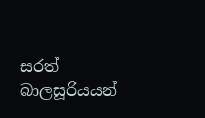සරත් බාලසූරියයන්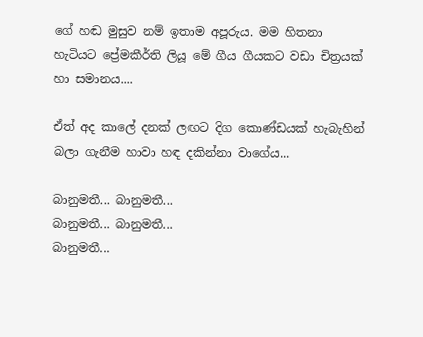ගේ හඬ මුසුව නම් ඉතාම අපූරුය. මම හිතනා හැටියට ප්‍රේමකීර්ති ලියූ මේ ගීය ගීයකට වඩා චිත්‍රයක් හා සමානය....

ඒත් අද කාලේ දනක් ලඟට දිග කොණ්ඩයක් හැබැහින් බලා ගැනීම හාවා හඳ දකින්නා වාගේය...

බානුමතී... බානුමතී...
බානුමතී... බානුමතී...
බානුමතී...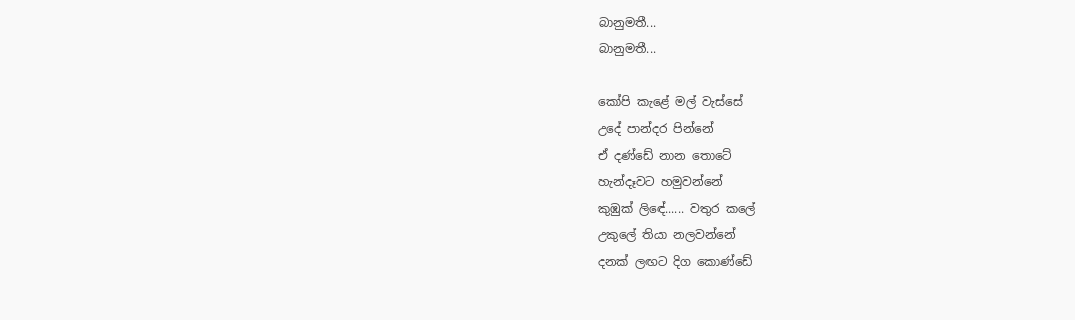බානුමතී...
බානුමතී...

කෝපි කැළේ මල් වැස්සේ
උදේ පාන්දර පින්නේ
ඒ දණ්ඩේ නාන තොටේ
හැන්දෑවට හමුවන්නේ
කුඹුක් ලිඳේ...... වතුර කලේ
උකුලේ තියා නලවන්නේ
දනක් ලඟට දිග කොණ්ඩේ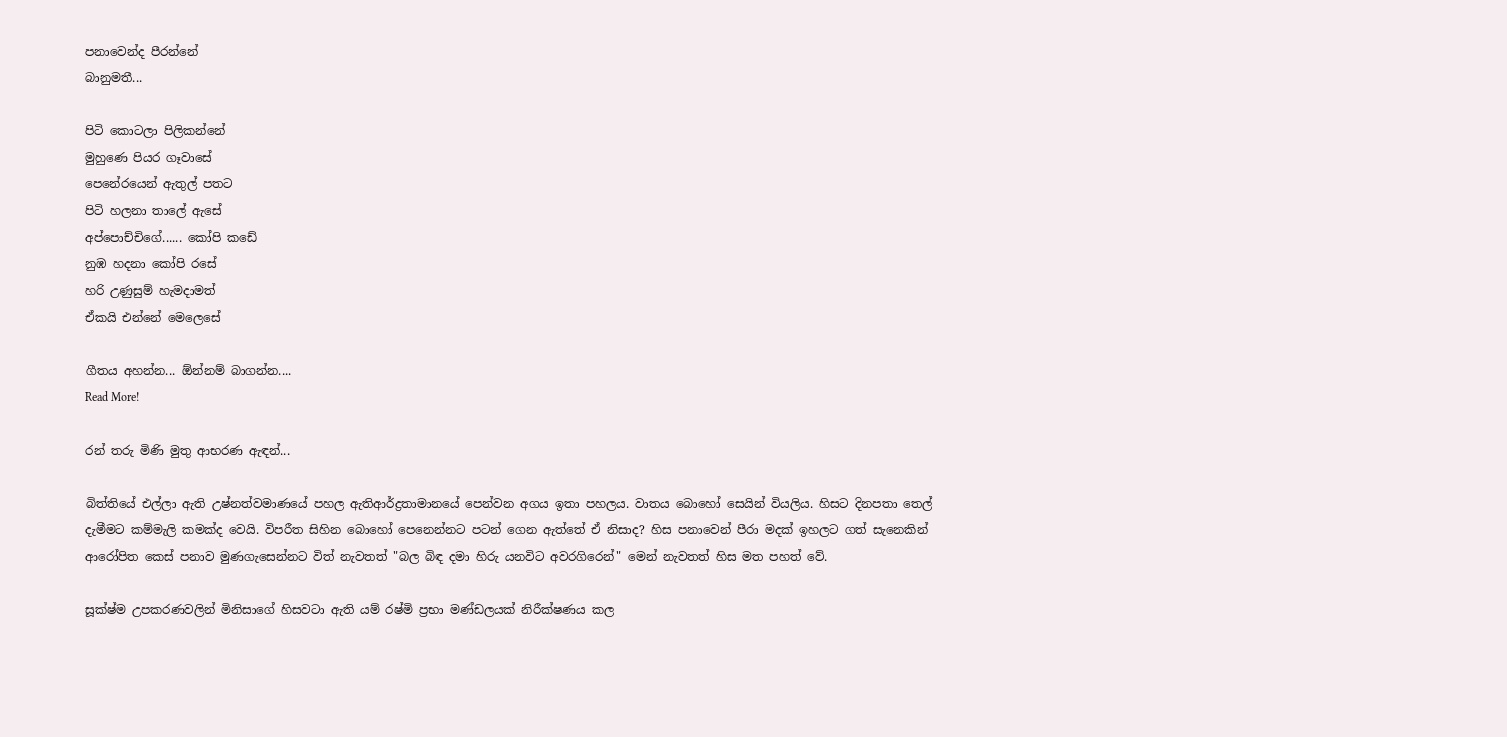පනාවෙන්ද පීරන්නේ
බානුමතී...

පිටි කොටලා පිලිකන්නේ
මුහුණෙ පියර ගෑවාසේ
පෙනේරයෙන් ඇතුල් පතට
පිටි හලනා තාලේ ඇසේ
අප්පොච්චිගේ...... කෝපි කඩේ
නුඹ හදනා කෝපි රසේ
හරි උණුසුම් හැමදාමත්
ඒකයි එන්නේ මෙලෙසේ

ගීතය අහන්න... ඕන්නම් බාගන්න....
Read More!

රන් තරු මිණි මුතු ආභරණ ඇඳන්...

බිත්තියේ එල්ලා ඇති උෂ්නත්වමාණයේ පහල ඇතිආර්ද්‍රතාමානයේ පෙන්වන අගය ඉතා පහලය. වාතය බොහෝ සෙයින් වියලිය. හිසට දිනපතා තෙල් දැමීමට කම්මැලි කමක්ද වෙයි. විපරීත සිහින බොහෝ පෙනෙන්නට පටන් ගෙන ඇත්තේ ඒ නිසාද? හිස පනාවෙන් පීරා මදක් ඉහලට ගත් සැනෙකින් ආරෝපිත කෙස් පනාව මුණගැසෙන්නට විත් නැවතත් "බල බිඳ දමා හිරු යනවිට අවරගිරෙන්" මෙන් නැවතත් හිස මත පහත් වේ.

සූක්ෂ්ම උපකරණවලින් මිනිසාගේ හිසවටා ඇති යම් රෂ්මි ප්‍රභා මණ්ඩලයක් නිරීක්ෂණය කල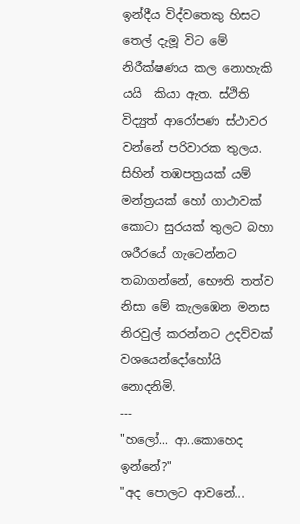ඉන්දීය විද්වතෙකු හිසට තෙල් දැමූ විට මේ නිරීක්ෂණය කල නොහැකි යයි  කියා ඇත. ස්ථිති විද්‍යුත් ආරෝපණ ස්ථාවර වන්නේ පරිවාරක තුලය. සිහින් තඹපත්‍රයක් යම් මන්ත්‍රයක් හෝ ගාථාවක් කොටා සුරයක් තුලට බහා ශරීරයේ ගැටෙන්නට තබාගන්නේ, භෞති තත්ව නිසා මේ කැලඹෙන මනස නිරවුල් කරන්නට උදව්වක් වශයෙන්දෝහෝයි නොදනිමි.
---
"හලෝ... ආ..කොහෙද ඉන්නේ?"
"අද පොලට ආවනේ...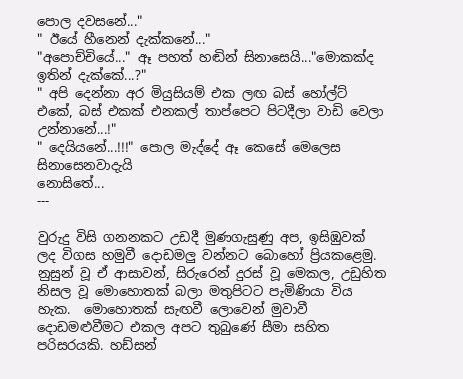පොල දවසනේ..."
" ඊයේ හීනෙන් දැක්කනේ..."
"අපොච්චියේ..." ඈ පහත් හඬින් සිනාසෙයි..."මොකක්ද
ඉතින් දැක්කේ...?"
" අපි දෙන්නා අර මියුසියම් එක ලඟ බස් හෝල්ට් එකේ, බස් එකක් එනකල් තාප්පෙට පිටදීලා වාඩි වෙලා උන්නානේ...!"
" දෙයියනේ...!!!" පොල මැද්දේ ඈ කෙසේ මෙලෙස සිනාසෙනවාදැයි
නොසිතේ...
---

වුරුදු විසි ගනනකට උඩදී මුණගැසුණු අප, ඉසිඹුවක් ලද විගස හමුවී දොඩමලු වන්නට බොහෝ ප්‍රියකළෙමු. නුසුන් වූ ඒ ආසාවන්, සිරුරෙන් දුරස් වූ මෙකල, උඩුහිත නිසල වූ මොහොතක් බලා මතුපිටට පැමිණියා විය හැක.  මොහොතක් සැඟවී ලොවෙන් මුවාවී දොඩමළුවීමට එකල අපට තුබුණේ සීමා සහිත පරිසරයකි. හඩ්සන්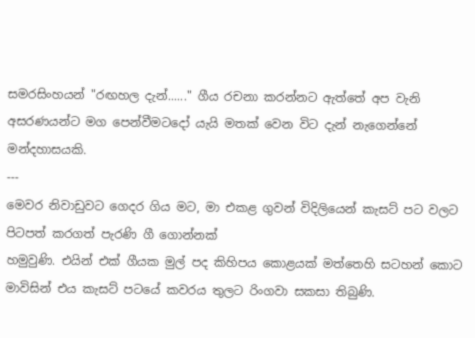සමරසිංහයන් "රඟහල දැන්......" ගීය රචනා කරන්නට ඇත්තේ අප වැනි අසරණයන්ට මග පෙන්වීමටදෝ යැයි මතක් වෙන විට දැන් නැගෙන්නේ මන්දහාසයකි.
---
මෙවර නිවාඩුවට ගෙදර ගිය මට, මා එකළ ගුවන් විදිලියෙන් කැසට් පට වලට පිටපත් කරගත් පැරණි ගී ගොන්නක්
හමුවුණි. එයින් එක් ගීයක මුල් පද කිහිපය කොළයක් මත්තෙහි සටහන් කොට මාවිසින් එය කැසට් පටයේ කවරය තුලට රිංගවා සකසා තිබුණි.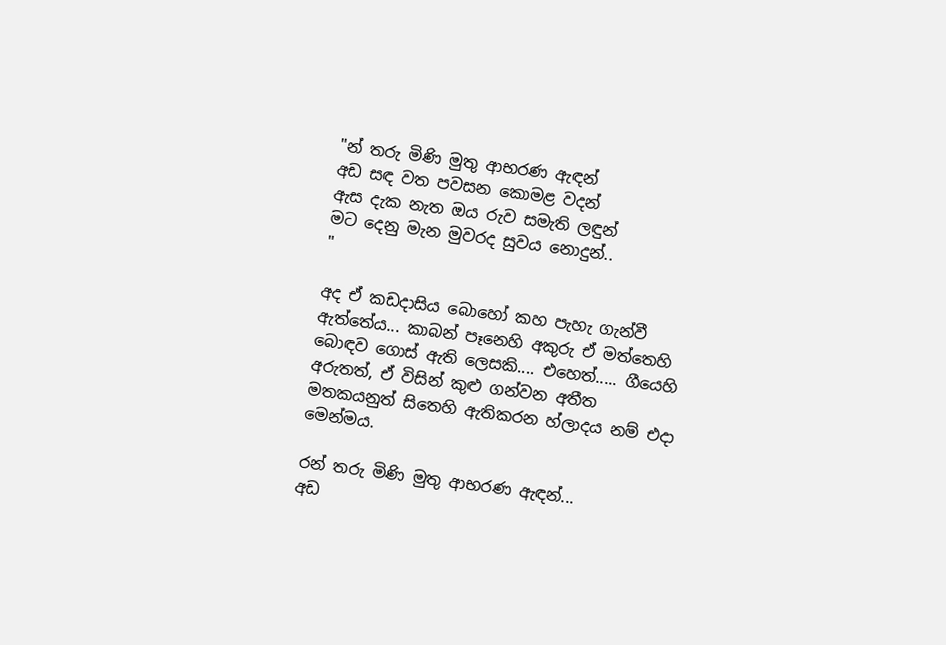"න් තරු මිණි මුතු ආභරණ ඇඳන්
අඩ සඳ වත පවසන කොමළ වදන්
ඇස දැක නැත ඔය රුව සමැති ලඳුන්
මට දෙනු මැන මුවරද සුවය නොදුන්..
"

අද ඒ කඩදාසිය බොහෝ කහ පැහැ ගැන්වී ඇත්තේය... කාබන් පෑනෙහි අකුරු ඒ මත්තෙහි බොඳව ගොස් ඇති ලෙසකි.... එහෙත්..... ගීයෙහි අරුතත්, ඒ විසින් කුළු ගන්වන අතීත මතකයනුත් සිතෙහි ඇතිකරන හ්ලාදය නම් එදා මෙන්මය.

රන් තරු මිණි මුතු ආභරණ ඇඳන්...
අඩ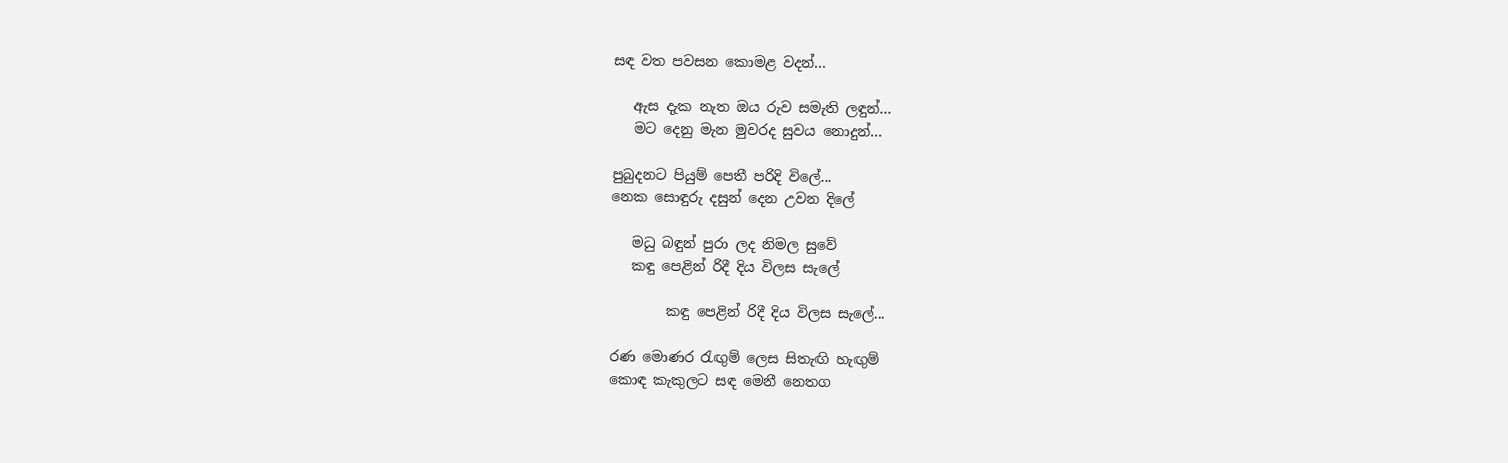සඳ වත පවසන කොමළ වදන්...

   ඇස දැක නැත ඔය රුව සමැති ලඳුන්...
   මට දෙනු මැන මුවරද සුවය නොදුන්...

පුබුදනට පියුම් පෙතී පරිදි විලේ...
නෙක සොඳුරු දසුන් දෙන උවන දිලේ

   මධු බඳුන් පුරා ලද නිමල සුවේ
   කඳු පෙළින් රිදී දිය විලස සැලේ

        කඳු පෙළින් රිදී දිය විලස සැලේ...

රණ මොණර ‍රැඟුම් ලෙස සිතැඟි හැඟුම්
කොඳ කැකුලට සඳ මෙනී නෙතග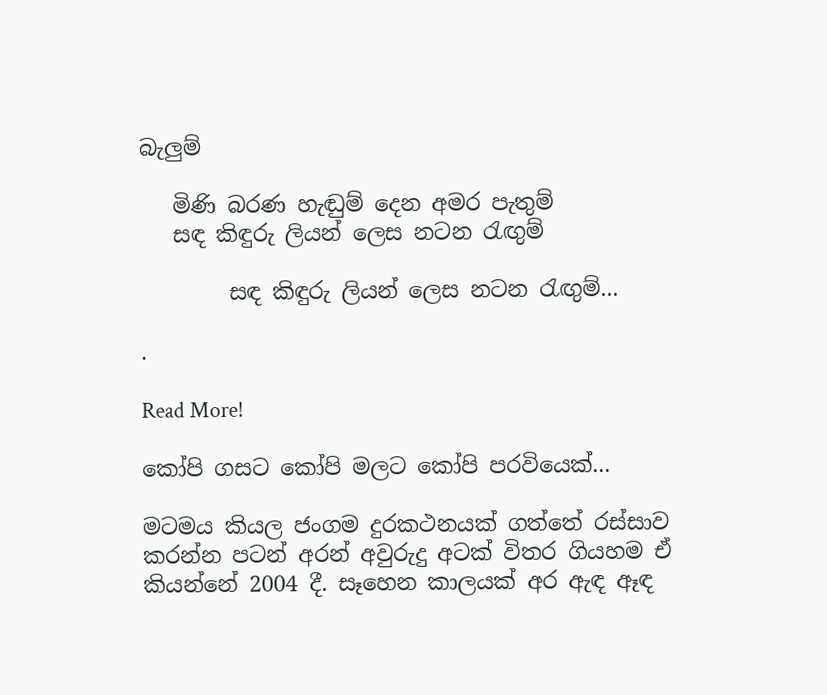බැලුම්

   මිණි බරණ හැඬුම් දෙන අමර පැතුම්
   සඳ කිඳුරු ලියන් ලෙස නටන ‍රැඟුම්

        සඳ කිඳුරු ලියන් ලෙස නටන ‍රැඟුම්...

.

Read More!

කෝපි ගසට කෝපි මලට කෝපි පරවියෙක්...

මටමය කියල ජංගම දුරකථනයක් ගත්තේ රස්සාව කරන්න පටන් අරන් අවුරුදු අටක් විතර ගියහම ඒ කියන්නේ 2004 දී. සෑහෙන කාලයක් අර ඇඳ ඈඳ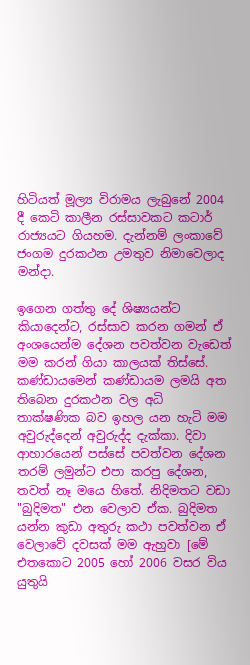හිටියත් මූල්‍ය විරාමය ලැබුනේ 2004 දී කෙටි කාලීන රස්සාවකට කටාර් රාජ්‍යයට ගියහම. දැන්නම් ලංකාවේ ජංගම දුරකථන උමතුව නිමාවෙලාද මන්දා.

ඉගෙන ගත්තු දේ ශිෂ්‍යයන්ට කියාදෙන්ට, රස්සාව කරන ගමන් ඒ අංශයෙන්ම දේශන පවත්වන වැඩෙත් මම කරන් ගියා කාලයක් තිස්සේ. කණ්ඩායමෙන් කණ්ඩායම ලමයි අත තිබෙන දුරකථන වල අධි තාක්ෂණික බව ඉහල යන හැටි මම අවුරුද්දෙන් අවුරුද්ද දැක්කා. දිවා ආහාරයෙන් පස්සේ පවත්වන දේශන තරම් ලමුන්ට එපා කරපු දේශන, තවත් නෑ මයෙ හිතේ. නිදිමතට වඩා "බුදිමත" එන වෙලාව ඒක. බුදිමත යන්න කුඩා අතුරු කථා පවත්වන ඒ වෙලාවේ දවසක් මම ඇහුවා [මේ එතකොට 2005 හෝ 2006 වසර විය යුතුයි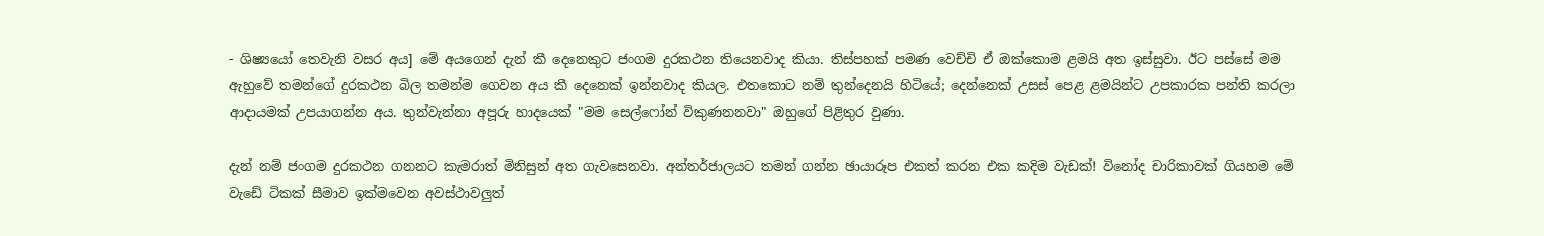- ශිෂ්‍යයෝ තෙවැනි වසර අය] මේ අයගෙන් දැන් කී දෙනෙකුට ජංගම දුරකථන තියෙනවාද කියා. තිස්පහක් පමණ වෙච්චි ඒ ඔක්කොම ළමයි අත ඉස්සුවා. ඊට පස්සේ මම ඇහුවේ තමන්ගේ දුරකථන බිල තමන්ම ගෙවන අය කී දෙනෙක් ඉන්නවාද කියල. එතකොට නම් තුන්දෙනයි හිටියේ; දෙන්නෙක් උසස් පෙළ ළමයින්ට උපකාරක පන්ති කරලා ආදායමක් උපයාගන්න අය. තුන්වැන්නා අපූරු හාදයෙක් "මම සෙල්ෆෝන් විකුණනනවා" ඔහුගේ පිළිතුර වුණා.

දැන් නම් ජංගම දුරකථන ගනනට කැමරාත් මිනිසුන් අත ගැවසෙනවා. අන්තර්ජාලයට තමන් ගන්න ඡායාරූප එකත් කරන එක කදිම වැඩක්! විනෝද චාරිකාවක් ගියහම මේ වැඩේ ටිකක් සීමාව ඉක්මවෙන අවස්ථාවලුත්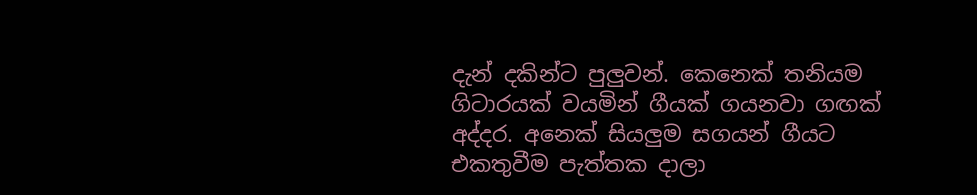දැන් දකින්ට පුලුවන්. කෙනෙක් තනියම ගිටාරයක් වයමින් ගීයක් ගයනවා ගඟක් අද්දර. අනෙක් සියලුම සගයන් ගීයට එකතුවීම පැත්තක දාලා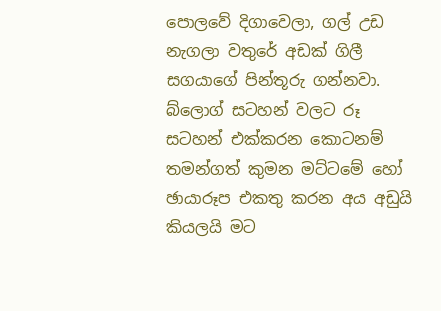පොලවේ දිගාවෙලා, ගල් උඩ නැගලා වතුරේ අඩක් ගිලී සගයාගේ පින්තූරු ගන්නවා. බ්ලොග් සටහන් වලට රූ සටහන් එක්කරන කොටනම් තමන්ගත් කුමන මට්ටමේ හෝ ඡායාරූප එකතු කරන අය අඩුයි කියලයි මට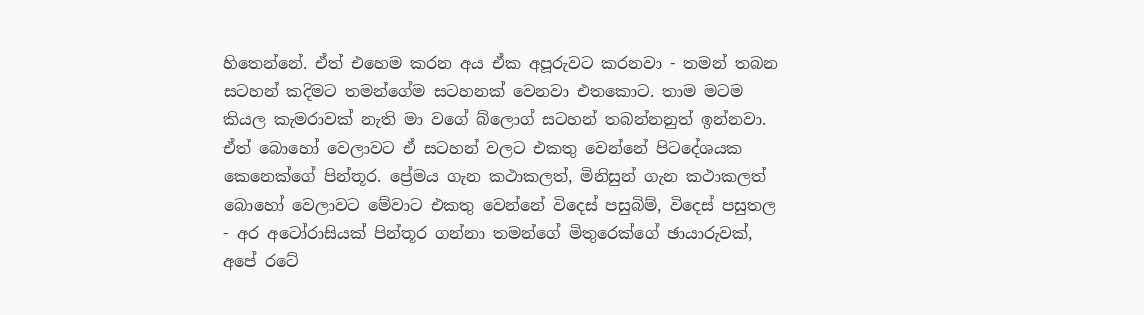හිතෙන්නේ. ඒත් එහෙම කරන අය ඒක අපූරුවට කරනවා - තමන් තබන සටහන් කදිමට තමන්ගේම සටහනක් වෙනවා එතකොට. තාම මටම කියල කැමරාවක් නැති මා වගේ බ්ලොග් සටහන් තබන්නනුත් ඉන්නවා. ඒත් බොහෝ වෙලාවට ඒ සටහන් වලට එකතු වෙන්නේ පිටදේශයක කෙනෙක්ගේ පින්තූර. ප්‍රේමය ගැන කථාකලත්, මිනිසුන් ගැන කථාකලත් බොහෝ වෙලාවට මේවාට එකතු වෙන්නේ විදෙස් පසුබිම්, විදෙස් පසුතල - අර අටෝරාසියක් පින්තූර ගන්නා තමන්ගේ මිතුරෙක්ගේ ඡායාරුවක්, අපේ රටේ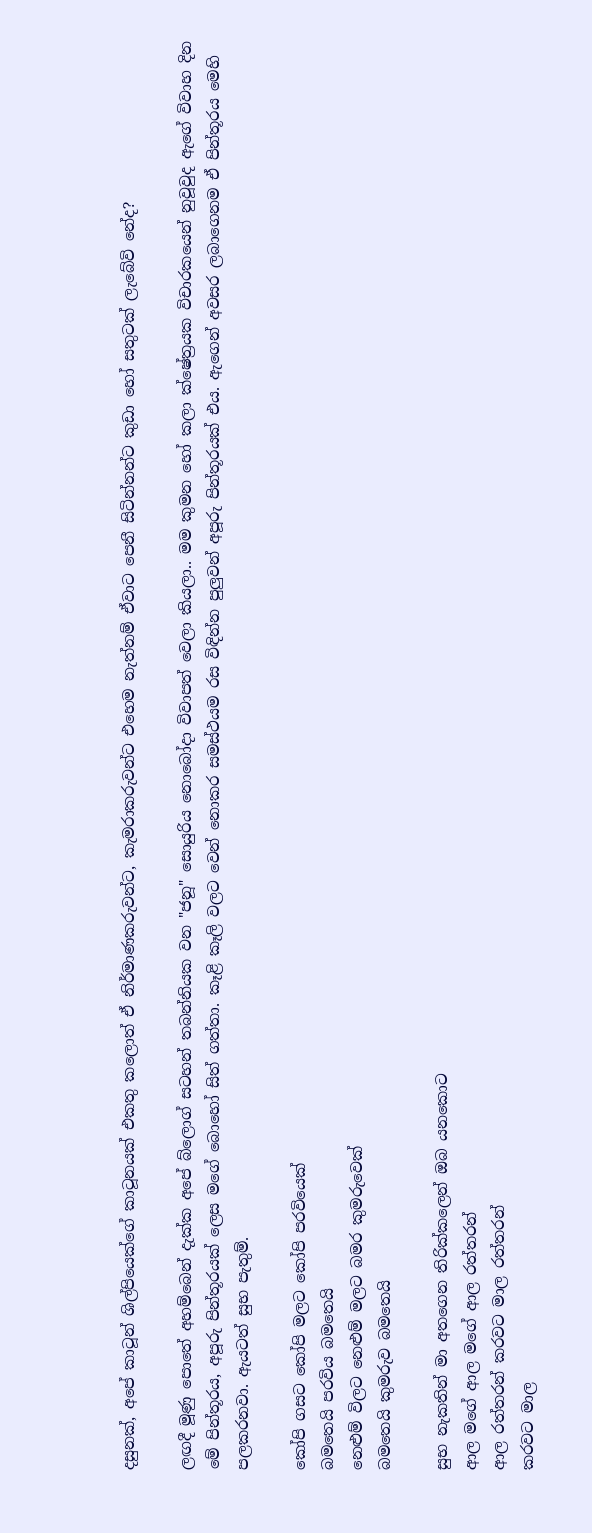දසුනක්, අපේ කාටූන් ශිල්පියෙක්ගේ කාටූනයක් එකතු කලොත් ඒ නිර්මාණකරුවන්ට, කැමරාකරුවන්ට එහෙම නැත්නම් ඒවාට පෙනී සිටින්නන්ට කුඩා හෝ සතුටක් ලැබේවි නේද?

ලඟදී මූණු පොතේ අහම්බෙන් දැක්ක අපේ බ්ලොග් සටහන් තබන්නියක වන "ජනූ" සොයුරිය නොබෝදා විවාපත් වෙලා කියලා.. මම කුමන හෝ කලා ක්ෂේත්‍රයක විචාරකයෙන් නුවූවුද ඇගේ විවාහ දින මේ පින්තූරය, අපූරු පින්තූරයක් ලෙස මගේ බොහෝ සිත් ගත්තා. කෑළි කෑලි වලට වෙන් නොකර සමස්ථයම රස විඳින්න පුලුවන් අපූරු පින්තූරයක් එය. ඇගෙන් අවසර ලබාගෙනම ඒ පින්තූරය මෙහි පලකරනවා. ඇයටත් සුභ පැතුම්.

කෝපි ගසට කෝපි මලට කෝපි පරවියෙක්
බමතෙයි පරවිය බමතෙයි
නෙළුම් විලට නෙළුම් මලට බමර කුමරුවෙක්
බමතෙයි කුමරුව බමතෙයි

සුභ නැකතින් මා අතගෙන තිරික්කලෙන් ඔබ යනකොට
ආල මගේ ආල මගේ ආල රත්තරන්
ආල රත්තරන් කරවට මාල රත්තරන්
කරවට මාල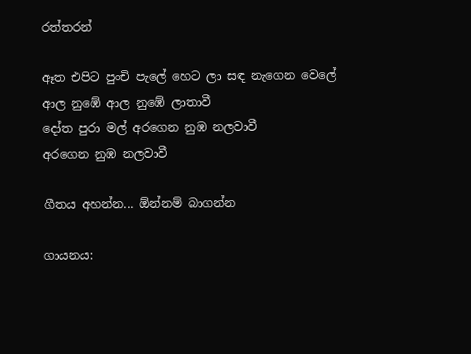රත්තරන්

ඈත එපිට පුංචි පැලේ හෙට ලා සඳ නැගෙන වෙලේ
ආල නුඹේ ආල නුඹේ ලාතාවී
දෝත පුරා මල් අරගෙන නුඹ නලවාවී
අරගෙන නුඹ නලවාවී

ගීතය අහන්න... ඕන්නම් බාගන්න

ගායනය: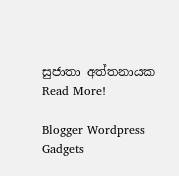සුජාතා අත්තනායක
Read More!

Blogger Wordpress Gadgets